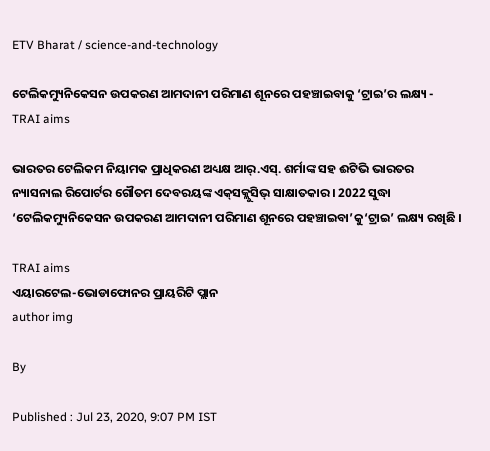ETV Bharat / science-and-technology

ଟେଲିକମ୍ୟୁନିକେସନ ଉପକରଣ ଆମଦାନୀ ପରିମାଣ ଶୂନରେ ପହଞ୍ଚାଇବାକୁ ‘ଟ୍ରାଇ’ର ଲକ୍ଷ୍ୟ - TRAI aims

ଭାରତର ଟେଲିକମ ନିୟାମକ ପ୍ରାଧିକରଣ ଅଧ୍ୟକ୍ଷ ଆର୍‌.ଏସ୍‌. ଶର୍ମାଙ୍କ ସହ ଈଟିଭି ଭାରତର ନ୍ୟାସନାଲ ରିପୋର୍ଟର ଗୌତମ ଦେବରୟଙ୍କ ଏକ୍‌ସକ୍ଲୁସିଭ୍‌ ସାକ୍ଷାତକାର । 2022 ସୁଦ୍ଧା ‘ଟେଲିକମ୍ୟୁନିକେସନ ଉପକରଣ ଆମଦାନୀ ପରିମାଣ ଶୂନରେ ପହଞ୍ଚାଇବା’କୁ‘ଟ୍ରାଇ’ ଲକ୍ଷ୍ୟ ରଖିଛି ।

TRAI aims
ଏୟାରଟେଲ-ଭୋଡାଫୋନର ପ୍ରାୟରିଟି ପ୍ଲାନ
author img

By

Published : Jul 23, 2020, 9:07 PM IST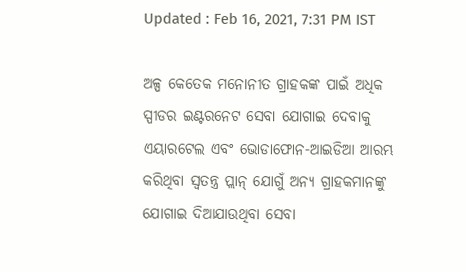Updated : Feb 16, 2021, 7:31 PM IST

ଅଳ୍ପ କେତେକ ମନୋନୀତ ଗ୍ରାହକଙ୍କ ପାଇଁ ଅଧିକ ସ୍ପୀଡର ଇଣ୍ଟରନେଟ ସେବା ଯୋଗାଇ ଦେବାକୁ ଏୟାରଟେଲ ଏବଂ ଭୋଡାଫୋନ‌-ଆଇଡିଆ ଆରମ୍ଭ କରିଥିବା ସ୍ବତନ୍ତ୍ର ପ୍ଲାନ୍‌ ଯୋଗୁଁ ଅନ୍ୟ ଗ୍ରାହକମାନଙ୍କୁ ଯୋଗାଇ ଦିଆଯାଉଥିବା ସେବା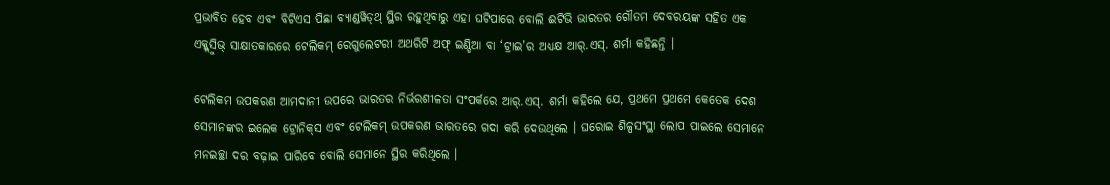ପ୍ରଭାବିତ ହେବ ଏବଂ ବିଟିଏସ ପିଛା ବ୍ୟାଣ୍ଡୱିଡ୍‌ଥ୍‌ ସ୍ଥିର ରହୁଥିବାରୁ ଏହା ଘଟିପାରେ ବୋଲି ଈଟିଭି ଭାରତର ଗୌତମ ଦେବରୟଙ୍କ ସହିତ ଏକ ଏକ୍କ୍ଲୁସିଭ୍‌ ସାକ୍ଷାତକାରରେ ଟେଲିକମ୍‌ ରେଗୁଲେଟରୀ ଅଥରିଟି ଅଫ୍‌ ଇଣ୍ଡିଆ ବା ‘ଟ୍ରାଇ’ର ଅଧ୍ୟକ୍ଷ ଆର୍‌.ଏସ୍‌. ଶର୍ମା କହିଛନ୍ତି ।

ଟେଲିକମ ଉପକରଣ ଆମଦାନୀ ଉପରେ ଭାରତର ନିର୍ଭରଶୀଳତା ସଂପର୍କରେ ଆର୍‌.ଏସ୍‌. ଶର୍ମା କହିଲେ ଯେ, ପ୍ରଥମେ ପ୍ରଥମେ କେତେକ ଦେଶ ସେମାନଙ୍କର ଇଲେକ ଟ୍ରୋନିକ୍‌ସ ଏବଂ ଟେଲିକମ୍‌ ଉପକରଣ ଭାରତରେ ଗଦା କରି ଦେଉଥିଲେ । ଘରୋଇ ଶିଳ୍ପସଂସ୍ଥା ଲୋପ ପାଇଲେ ସେମାନେ ମନଇଚ୍ଛା ଦର ବଢ଼ାଇ ପାରିବେ ବୋଲି ସେମାନେ ସ୍ଥିର କରିଥିଲେ ।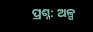ପ୍ରଶ୍ନ: ଅଳ୍ପ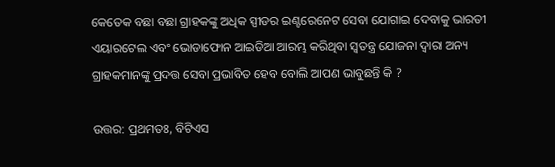କେତେକ ବଛା ବଛା ଗ୍ରାହକଙ୍କୁ ଅଧିକ ସ୍ପୀଡର ଇଣ୍ଟରେନେଟ ସେବା ଯୋଗାଇ ଦେବାକୁ ଭାରତୀ ଏୟାରଟେଲ ଏବଂ ଭୋଡାଫୋନ ଆଇଡିଆ ଆରମ୍ଭ କରିଥିବା ସ୍ବତନ୍ତ୍ର ଯୋଜନା ଦ୍ବାରା ଅନ୍ୟ ଗ୍ରାହକମାନଙ୍କୁ ପ୍ରଦତ୍ତ ସେବା ପ୍ରଭାବିତ ହେବ ବୋଲି ଆପଣ ଭାବୁଛନ୍ତି କି ?

ଉତ୍ତର: ପ୍ରଥମତଃ, ବିଟିଏସ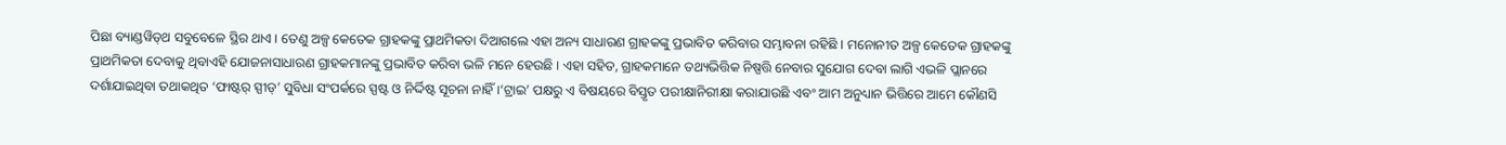ପିଛା ବ୍ୟାଣ୍ଡୱିଡ୍‌ଥ ସବୁବେଳେ ସ୍ଥିର ଥାଏ । ତେଣୁ ଅଳ୍ପ କେତେକ ଗ୍ରାହକଙ୍କୁ ପ୍ରାଥମିକତା ଦିଆଗଲେ ଏହା ଅନ୍ୟ ସାଧାରଣ ଗ୍ରାହକଙ୍କୁ ପ୍ରଭାବିତ କରିବାର ସମ୍ଭାବନା ରହିଛି । ମନୋନୀତ ଅଳ୍ପ କେତେକ ଗ୍ରାହକଙ୍କୁ ପ୍ରାଥମିକତା ଦେବାକୁ ଥିବାଏହି ଯୋଜନାସାଧାରଣ ଗ୍ରାହକମାନଙ୍କୁ ପ୍ରଭାବିତ କରିବା ଭଳି ମନେ ହେଉଛି । ଏହା ସହିତ, ଗ୍ରାହକମାନେ ତଥ୍ୟଭିତ୍ତିକ ନିଷ୍ପତ୍ତି ନେବାର ସୁଯୋଗ ଦେବା ଲାଗି ଏଭଳି ପ୍ଲାନରେ ଦର୍ଶାଯାଇଥିବା ତଥାକଥିତ ‘ଫାଷ୍ଟର୍‌ ସ୍ପୀଡ୍‌’ ସୁବିଧା ସଂପର୍କରେ ସ୍ପଷ୍ଟ ଓ ନିର୍ଦ୍ଦିଷ୍ଟ ସୂଚନା ନାହିଁ ।‘ଟ୍ରାଇ’ ପକ୍ଷରୁ ଏ ବିଷୟରେ ବିସ୍ତୃତ ପରୀକ୍ଷାନିରୀକ୍ଷା କରାଯାଉଛି ଏବଂ ଆମ ଅନୁଧ୍ୟାନ ଭିତ୍ତିରେ ଆମେ କୌଣସି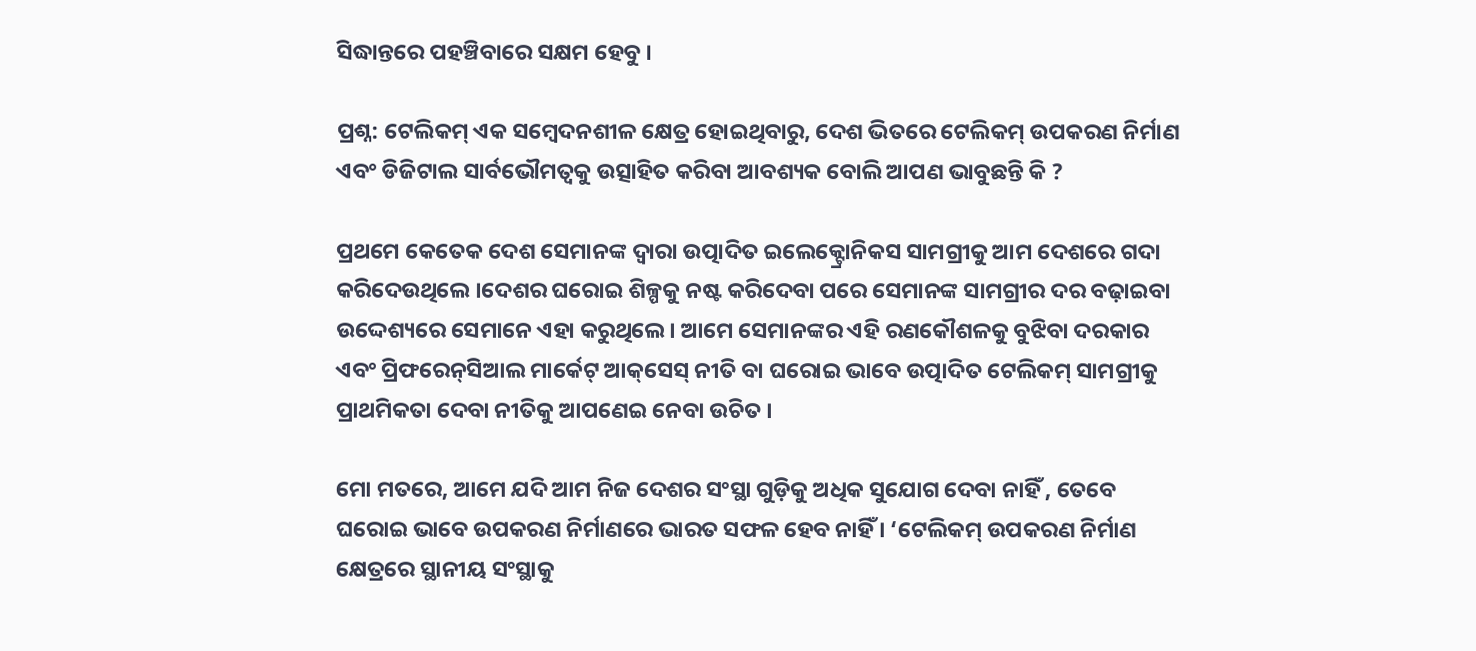ସିଦ୍ଧାନ୍ତରେ ପହଞ୍ଚିବାରେ ସକ୍ଷମ ହେବୁ ।

ପ୍ରଶ୍ନ: ଟେଲିକମ୍‌ ଏକ ସମ୍ବେଦନଶୀଳ କ୍ଷେତ୍ର ହୋଇଥିବାରୁ, ଦେଶ ଭିତରେ ଟେଲିକମ୍‌ ଉପକରଣ ନିର୍ମାଣ ଏବଂ ଡିଜିଟାଲ ସାର୍ବଭୌମତ୍ବକୁ ଉତ୍ସାହିତ କରିବା ଆବଶ୍ୟକ ବୋଲି ଆପଣ ଭାବୁଛନ୍ତି କି ?

ପ୍ରଥମେ କେତେକ ଦେଶ ସେମାନଙ୍କ ଦ୍ବାରା ଉତ୍ପାଦିତ ଇଲେକ୍ଟ୍ରୋନିକସ ସାମଗ୍ରୀକୁ ଆମ ଦେଶରେ ଗଦା କରିଦେଉଥିଲେ ।ଦେଶର ଘରୋଇ ଶିଳ୍ପକୁ ନଷ୍ଟ କରିଦେବା ପରେ ସେମାନଙ୍କ ସାମଗ୍ରୀର ଦର ବଢ଼ାଇବା ଉଦ୍ଦେଶ୍ୟରେ ସେମାନେ ଏହା କରୁଥିଲେ । ଆମେ ସେମାନଙ୍କର ଏହି ରଣକୌଶଳକୁ ବୁଝିବା ଦରକାର ଏବଂ ପ୍ରିଫରେନ୍‌ସିଆଲ ମାର୍କେଟ୍‌ ଆକ୍‌ସେସ୍‌ ନୀତି ବା ଘରୋଇ ଭାବେ ଉତ୍ପାଦିତ ଟେଲିକମ୍‌ ସାମଗ୍ରୀକୁ ପ୍ରାଥମିକତା ଦେବା ନୀତିକୁ ଆପଣେଇ ନେବା ଉଚିତ ।

ମୋ ମତରେ, ଆମେ ଯଦି ଆମ ନିଜ ଦେଶର ସଂସ୍ଥା ଗୁଡ଼ିକୁ ଅଧିକ ସୁଯୋଗ ଦେବା ନାହିଁ , ତେବେ ଘରୋଇ ଭାବେ ଉପକରଣ ନିର୍ମାଣରେ ଭାରତ ସଫଳ ହେବ ନାହିଁ । ‘ଟେଲିକମ୍‌ ଉପକରଣ ନିର୍ମାଣ କ୍ଷେତ୍ରରେ ସ୍ଥାନୀୟ ସଂସ୍ଥାକୁ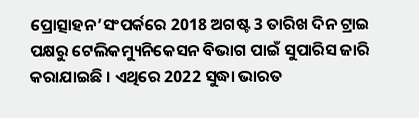ପ୍ରୋତ୍ସାହନ’ସଂପର୍କରେ 2018 ଅଗଷ୍ଟ 3 ତାରିଖ ଦିନ ଟ୍ରାଇ ପକ୍ଷରୁ ଟେଲିକମ୍ୟୁନିକେସନ ବିଭାଗ ପାଇଁ ସୁପାରିସ ଜାରି କରାଯାଇଛି । ଏଥିରେ 2022 ସୁଦ୍ଧା ଭାରତ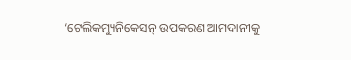‘ଟେଲିକମ୍ୟୁନିକେସନ୍‌ ଉପକରଣ ଆମଦାନୀକୁ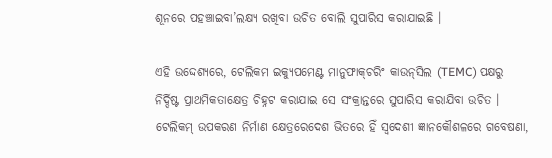ଶୂନରେ ପହଞ୍ଚାଇବା’ଲକ୍ଷ୍ୟ ରଖିବା ଉଚିତ ବୋଲି ସୁପାରିସ କରାଯାଇଛି ।

ଏହି ଉଦ୍ଦେଶ୍ୟରେ, ଟେଲିକମ ଇକ୍ୟୁପମେଣ୍ଟ ମାନୁଫାକ୍‌ଚରିଂ କାଉନ୍‌ସିଲ (TEMC) ପକ୍ଷରୁ ନିର୍ଦ୍ଦିଷ୍ଟ ପ୍ରାଥମିକତାକ୍ଷେତ୍ର ଚିହ୍ନଟ କରାଯାଇ ସେ ସଂକ୍ରାନ୍ତରେ ସୁପାରିସ କରାଯିବା ଉଚିତ । ଟେଲିକମ୍‌ ଉପକରଣ ନିର୍ମାଣ କ୍ଷେତ୍ରରେଦେଶ ଭିତରେ ହିଁ ସ୍ବଦେଶୀ ଜ୍ଞାନକୌଶଳରେ ଗବେଷଣା,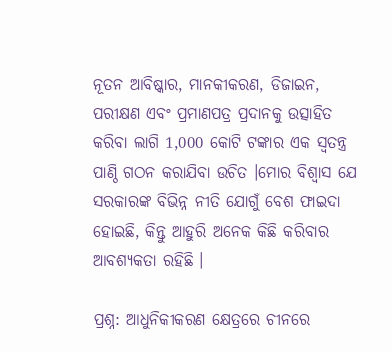ନୂତନ ଆବିଷ୍କାର, ମାନକୀକରଣ, ଡିଜାଇନ, ପରୀକ୍ଷଣ ଏବଂ ପ୍ରମାଣପତ୍ର ପ୍ରଦାନକୁ ଉତ୍ସାହିତ କରିବା ଲାଗି 1,000 କୋଟି ଟଙ୍କାର ଏକ ସ୍ବତନ୍ତ୍ର ପାଣ୍ଠି ଗଠନ କରାଯିବା ଉଚିତ ।ମୋର ବିଶ୍ବାସ ଯେ ସରକାରଙ୍କ ବିଭିନ୍ନ ନୀତି ଯୋଗୁଁ ବେଶ ଫାଇଦା ହୋଇଛି, କିନ୍ତୁ ଆହୁରି ଅନେକ କିଛି କରିବାର ଆବଶ୍ୟକତା ରହିଛି ।

ପ୍ରଶ୍ନ: ଆଧୁନିକୀକରଣ କ୍ଷେତ୍ରରେ ଚୀନରେ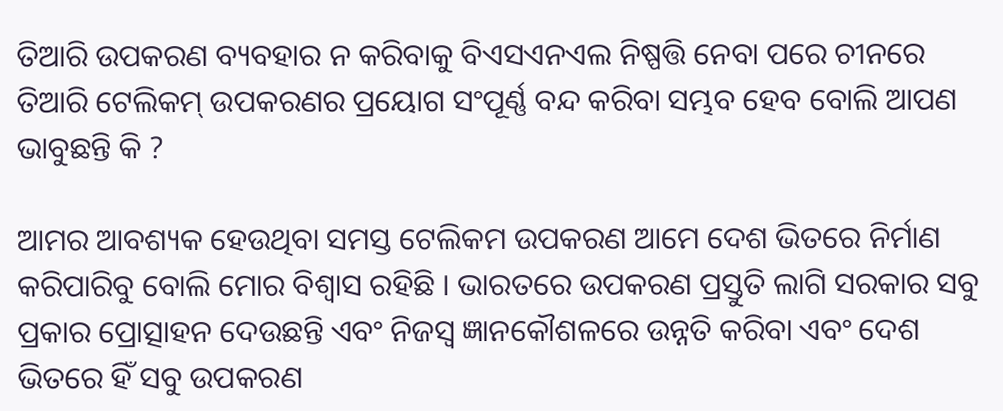ତିଆରି ଉପକରଣ ବ୍ୟବହାର ନ କରିବାକୁ ବିଏସଏନଏଲ ନିଷ୍ପତ୍ତି ନେବା ପରେ ଚୀନରେ ତିଆରି ଟେଲିକମ୍‌ ଉପକରଣର ପ୍ରୟୋଗ ସଂପୂର୍ଣ୍ଣ ବନ୍ଦ କରିବା ସମ୍ଭବ ହେବ ବୋଲି ଆପଣ ଭାବୁଛନ୍ତି କି ?

ଆମର ଆବଶ୍ୟକ ହେଉଥିବା ସମସ୍ତ ଟେଲିକମ ଉପକରଣ ଆମେ ଦେଶ ଭିତରେ ନିର୍ମାଣ କରିପାରିବୁ ବୋଲି ମୋର ବିଶ୍ବାସ ରହିଛି । ଭାରତରେ ଉପକରଣ ପ୍ରସ୍ତୁତି ଲାଗି ସରକାର ସବୁ ପ୍ରକାର ପ୍ରୋତ୍ସାହନ ଦେଉଛନ୍ତି ଏବଂ ନିଜସ୍ବ ଜ୍ଞାନକୌଶଳରେ ଉନ୍ନତି କରିବା ଏବଂ ଦେଶ ଭିତରେ ହିଁ ସବୁ ଉପକରଣ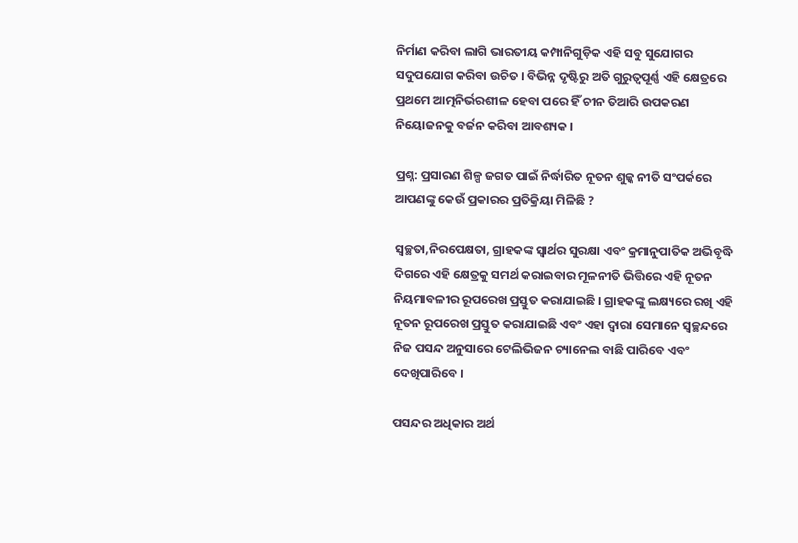ନିର୍ମାଣ କରିବା ଲାଗି ଭାରତୀୟ କମ୍ପାନିଗୁଡ଼ିକ ଏହି ସବୁ ସୁଯୋଗର ସଦୁପଯୋଗ କରିବା ଉଚିତ । ବିଭିନ୍ନ ଦୃଷ୍ଟିରୁ ଅତି ଗୁରୁତ୍ବପୂର୍ଣ୍ଣ ଏହି କ୍ଷେତ୍ରରେ ପ୍ରଥମେ ଆତ୍ମନିର୍ଭରଶୀଳ ହେବା ପରେ ହିଁ ଚୀନ ତିଆରି ଉପକରଣ ନିୟୋଜନକୁ ବର୍ଜନ କରିବା ଆବଶ୍ୟକ ।

ପ୍ରଶ୍ନ: ପ୍ରସାରଣ ଶିଳ୍ପ ଜଗତ ପାଇଁ ନିର୍ଦ୍ଧାରିତ ନୂତନ ଶୁଳ୍କ ନୀତି ସଂପର୍କରେ ଆପଣଙ୍କୁ କେଉଁ ପ୍ରକାରର ପ୍ରତିକ୍ରିୟା ମିଳିଛି ?

ସ୍ବଚ୍ଛତା,ନିରପେକ୍ଷତା, ଗ୍ରାହକଙ୍କ ସ୍ବାର୍ଥର ସୁରକ୍ଷା ଏବଂ କ୍ରମାନୁପାତିକ ଅଭିବୃଦ୍ଧି ଦିଗରେ ଏହି କ୍ଷେତ୍ରକୁ ସମର୍ଥ କରାଇବାର ମୂଳନୀତି ଭିତ୍ତିରେ ଏହି ନୂତନ ନିୟମାବଳୀର ରୂପରେଖ ପ୍ରସ୍ତୁତ କରାଯାଇଛି । ଗ୍ରାହକଙ୍କୁ ଲକ୍ଷ୍ୟରେ ରଖି ଏହି ନୂତନ ରୂପରେଖ ପ୍ରସ୍ତୁତ କରାଯାଇଛି ଏବଂ ଏହା ଦ୍ବାରା ସେମାନେ ସ୍ବଚ୍ଛନ୍ଦରେ ନିଜ ପସନ୍ଦ ଅନୁସାରେ ଟେଲିଭିଜନ ଚ୍ୟାନେଲ ବାଛି ପାରିବେ ଏବଂ ଦେଖିପାରିବେ ।

ପସନ୍ଦର ଅଧିକାର ଅର୍ଥ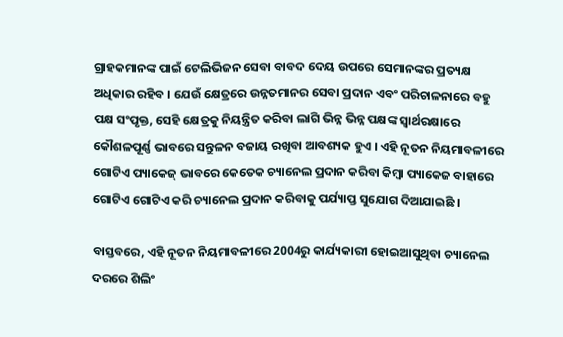ଗ୍ରାହକମାନଙ୍କ ପାଇଁ ଟେଲିଭିଜନ ସେବା ବାବଦ ଦେୟ ଉପରେ ସେମାନଙ୍କର ପ୍ରତ୍ୟକ୍ଷ ଅଧିକାର ରହିବ । ଯେଉଁ କ୍ଷେତ୍ରରେ ଉନ୍ନତମାନର ସେବା ପ୍ରଦାନ ଏବଂ ପରିଚାଳନାରେ ବହୁ ପକ୍ଷ ସଂପୃକ୍ତ, ସେହି କ୍ଷେତ୍ରକୁ ନିୟନ୍ତ୍ରିତ କରିବା ଲାଗି ଭିନ୍ନ ଭିନ୍ନ ପକ୍ଷଙ୍କ ସ୍ବାର୍ଥରକ୍ଷାରେ କୌଶଳପୂର୍ଣ୍ଣ ଭାବରେ ସନ୍ତୁଳନ ବଜାୟ ରଖିବା ଆବଶ୍ୟକ ହୁଏ । ଏହି ନୂତନ ନିୟମାବଳୀରେ ଗୋଟିଏ ପ୍ୟାକେଜ୍‌ ଭାବରେ କେତେକ ଚ୍ୟାନେଲ ପ୍ରଦାନ କରିବା କିମ୍ବା ପ୍ୟାକେଜ ବାହାରେ ଗୋଟିଏ ଗୋଟିଏ କରି ଚ୍ୟାନେଲ ପ୍ରଦାନ କରିବାକୁ ପର୍ଯ୍ୟାପ୍ତ ସୁଯୋଗ ଦିଆଯାଇଛି ।

ବାସ୍ତବରେ, ଏହି ନୂତନ ନିୟମାବଳୀରେ 2004ରୁ କାର୍ଯ୍ୟକାରୀ ହୋଇଆସୁଥିବା ଚ୍ୟାନେଲ ଦରରେ ଶିଲିଂ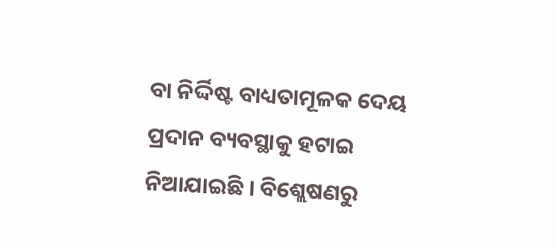ବା ନିର୍ଦ୍ଦିଷ୍ଟ ବାଧ୍ୟତାମୂଳକ ଦେୟ ପ୍ରଦାନ ବ୍ୟବସ୍ଥାକୁ ହଟାଇ ନିଆଯାଇଛି । ବିଶ୍ଲେଷଣରୁ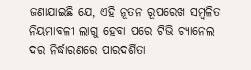ଜଣାଯାଇଛି ଯେ, ଏହି ନୂତନ ରୂପରେଖ ସମ୍ବଳିତ ନିୟମାବଳୀ ଲାଗୁ ହେବା ପରେ ଟିଭି ଚ୍ୟାନେଲ ଦର ନିର୍ଦ୍ଧାରଣରେ ପାରଦର୍ଶିତା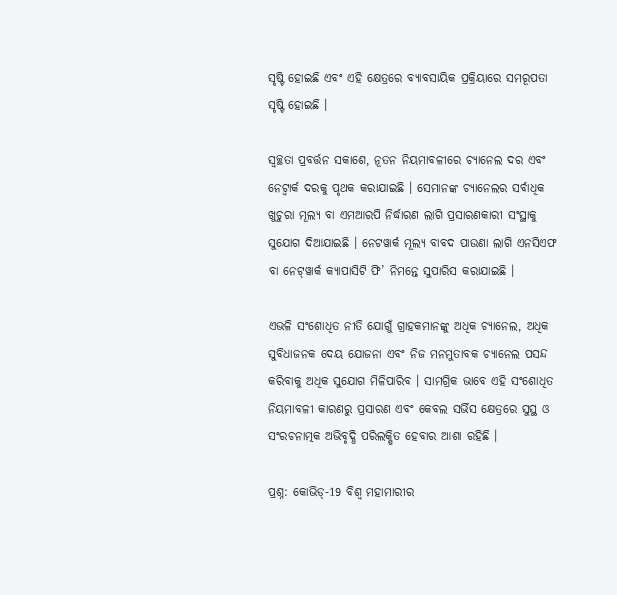ସୃଷ୍ଟି ହୋଇଛି ଏବଂ ଏହି କ୍ଷେତ୍ରରେ ବ୍ୟାବସାୟିକ ପ୍ରକ୍ରିୟାରେ ସମରୂପତା ସୃଷ୍ଟି ହୋଇଛି ।

ସ୍ବଚ୍ଛତା ପ୍ରବର୍ତ୍ତନ ସକାଶେ, ନୂତନ ନିୟମାବଳୀରେ ଚ୍ୟାନେଲ ଦର ଏବଂ ନେଟ୍ୱାର୍କ ଦରକୁ ପୃଥକ କରାଯାଇଛି । ସେମାନଙ୍କ ଚ୍ୟାନେଲର ସର୍ବାଧିକ ଖୁଚୁରା ମୂଲ୍ୟ ବା ଏମଆରପି ନିର୍ଦ୍ଧାରଣ ଲାଗି ପ୍ରସାରଣକାରୀ ସଂସ୍ଥାକୁ ସୁଯୋଗ ଦିଆଯାଇଛି । ନେଟୱାର୍କ ମୂଲ୍ୟ ବାବଦ ପାଉଣା ଲାଗି ଏନସିଏଫ ବା ନେଟ୍‌ୱାର୍କ କ୍ୟାପାସିଟି ଫି’ ନିମନ୍ତେ ସୁପାରିସ କରାଯାଇଛି ।

ଏଭଳି ସଂଶୋଧିତ ନୀତି ଯୋଗୁଁ ଗ୍ରାହକମାନଙ୍କୁ ଅଧିକ ଚ୍ୟାନେଲ, ଅଧିକ ସୁବିଧାଜନକ ଦେୟ ଯୋଜନା ଏବଂ ନିଜ ମନମୁତାବକ ଚ୍ୟାନେଲ ପସନ୍ଦ କରିବାକୁ ଅଧିକ ସୁଯୋଗ ମିଳିପାରିବ । ସାମଗ୍ରିକ ଭାବେ ଏହି ସଂଶୋଧିତ ନିୟମାବଳୀ କାରଣରୁ ପ୍ରସାରଣ ଏବଂ କେବଲ ସର୍ଭିସ କ୍ଷେତ୍ରରେ ସୁସ୍ଥ ଓ ସଂରଚନାତ୍ମକ ଅଭିବୃଦ୍ଧି ପରିଲକ୍ଷିତ ହେବାର ଆଶା ରହିଛି ।

ପ୍ରଶ୍ନ: କୋଭିଡ୍‌-19 ବିଶ୍ବ ମହାମାରୀର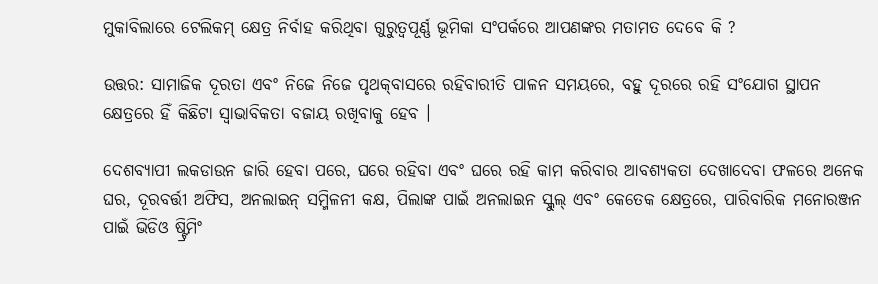ମୁକାବିଲାରେ ଟେଲିକମ୍‌ କ୍ଷେତ୍ର ନିର୍ବାହ କରିଥିବା ଗୁରୁତ୍ବପୂର୍ଣ୍ଣ ଭୂମିକା ସଂପର୍କରେ ଆପଣଙ୍କର ମତାମତ ଦେବେ କି ?

ଉତ୍ତର: ସାମାଜିକ ଦୂରତା ଏବଂ ନିଜେ ନିଜେ ପୃଥକ୍‌ବାସରେ ରହିବାରୀତି ପାଳନ ସମୟରେ, ବହୁ ଦୂରରେ ରହି ସଂଯୋଗ ସ୍ଥାପନ କ୍ଷେତ୍ରରେ ହିଁ କିଛିଟା ସ୍ବାଭାବିକତା ବଜାୟ ରଖିବାକୁ ହେବ ।

ଦେଶବ୍ୟାପୀ ଲକଡାଉନ ଜାରି ହେବା ପରେ, ଘରେ ରହିବା ଏବଂ ଘରେ ରହି କାମ କରିବାର ଆବଶ୍ୟକତା ଦେଖାଦେବା ଫଳରେ ଅନେକ ଘର, ଦୂରବର୍ତ୍ତୀ ଅଫିସ‌, ଅନଲାଇନ୍‌ ସମ୍ମିଳନୀ କକ୍ଷ, ପିଲାଙ୍କ ପାଇଁ ଅନଲାଇନ ସ୍କୁଲ୍‌ ଏବଂ କେତେକ କ୍ଷେତ୍ରରେ, ପାରିବାରିକ ମନୋରଞ୍ଜନ ପାଇଁ ଭିଡିଓ ଷ୍ଟ୍ରିମିଂ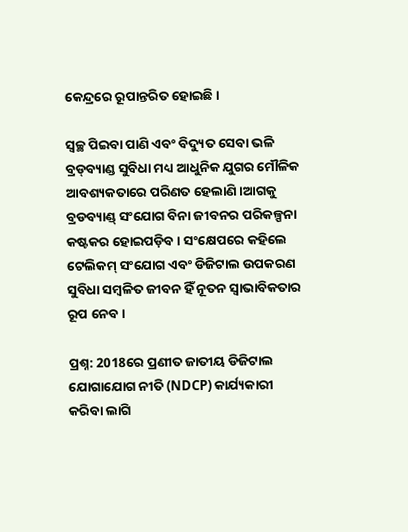କେନ୍ଦ୍ରରେ ରୂପାନ୍ତରିତ ହୋଇଛି ।

ସ୍ବଚ୍ଛ ପିଇବା ପାଣି ଏବଂ ବିଦ୍ୟୁତ ସେବା ଭଳି ବ୍ରଡ୍‌ବ୍ୟାଣ୍ଡ ସୁବିଧା ମଧ୍ୟ ଆଧୁନିକ ଯୁଗର ମୌଳିକ ଆବଶ୍ୟକତାରେ ପରିଣତ ହେଲାଣି ।ଆଗକୁ ବ୍ରଡବ୍ୟାଣ୍ଡ୍‌ ସଂଯୋଗ ବିନା ଜୀବନର ପରିକଳ୍ପନା କଷ୍ଟକର ହୋଇପଡ଼ିବ । ସଂକ୍ଷେପରେ କହିଲେ ଟେଲିକମ୍‌ ସଂଯୋଗ ଏବଂ ଡିଜିଟାଲ ଉପକରଣ ସୁବିଧା ସମ୍ବଳିତ ଜୀବନ ହିଁ ନୂତନ ସ୍ବାଭାବିକତାର ରୂପ ନେବ ।

ପ୍ରଶ୍ନ: 2018ରେ ପ୍ରଣୀତ ଜାତୀୟ ଡିଜିଟାଲ ଯୋଗାଯୋଗ ନୀତି (NDCP) କାର୍ଯ୍ୟକାରୀ କରିବା ଲାଗି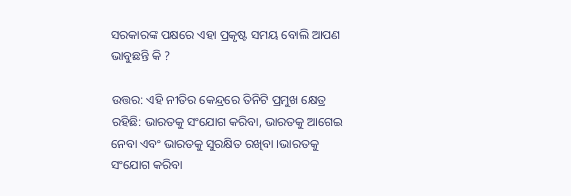ସରକାରଙ୍କ ପକ୍ଷରେ ଏହା ପ୍ରକୃଷ୍ଟ ସମୟ ବୋଲି ଆପଣ ଭାବୁଛନ୍ତି କି ?

ଉତ୍ତର: ଏହି ନୀତିର କେନ୍ଦ୍ରରେ ତିନିଟି ପ୍ରମୁଖ କ୍ଷେତ୍ର ରହିଛି: ଭାରତକୁ ସଂଯୋଗ କରିବା, ଭାରତକୁ ଆଗେଇ ନେବା ଏବଂ ଭାରତକୁ ସୁରକ୍ଷିତ ରଖିବା ।ଭାରତକୁ ସଂଯୋଗ କରିବା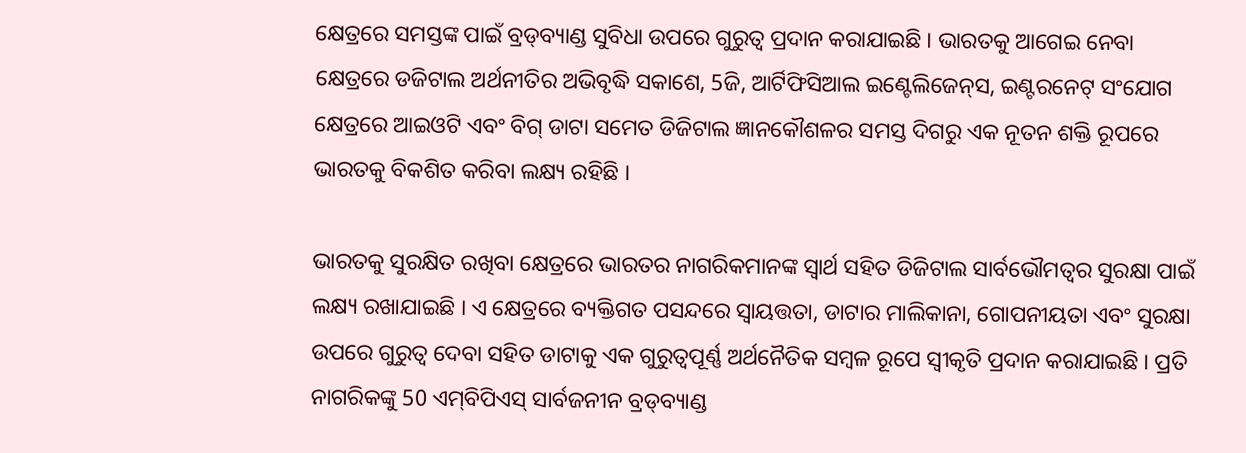କ୍ଷେତ୍ରରେ ସମସ୍ତଙ୍କ ପାଇଁ ବ୍ରଡ୍‌ବ୍ୟାଣ୍ଡ ସୁବିଧା ଉପରେ ଗୁରୁତ୍ବ ପ୍ରଦାନ କରାଯାଇଛି । ଭାରତକୁ ଆଗେଇ ନେବା କ୍ଷେତ୍ରରେ ଡଜିଟାଲ ଅର୍ଥନୀତିର ଅଭିବୃଦ୍ଧି ସକାଶେ, 5ଜି, ଆର୍ଟିଫିସିଆଲ ଇଣ୍ଟେଲିଜେନ୍‌ସ, ଇଣ୍ଟରନେଟ୍‌ ସଂଯୋଗ କ୍ଷେତ୍ରରେ ଆଇଓଟି ଏବଂ ବିଗ୍‌ ଡାଟା ସମେତ ଡିଜିଟାଲ ଜ୍ଞାନକୌଶଳର ସମସ୍ତ ଦିଗରୁ ଏକ ନୂତନ ଶକ୍ତି ରୂପରେ ଭାରତକୁ ବିକଶିତ କରିବା ଲକ୍ଷ୍ୟ ରହିଛି ।

ଭାରତକୁ ସୁରକ୍ଷିତ ରଖିବା କ୍ଷେତ୍ରରେ ଭାରତର ନାଗରିକମାନଙ୍କ ସ୍ବାର୍ଥ ସହିତ ଡିଜିଟାଲ ସାର୍ବଭୌମତ୍ବର ସୁରକ୍ଷା ପାଇଁ ଲକ୍ଷ୍ୟ ରଖାଯାଇଛି । ଏ କ୍ଷେତ୍ରରେ ବ୍ୟକ୍ତିଗତ ପସନ୍ଦରେ ସ୍ବାୟତ୍ତତା, ଡାଟାର ମାଲିକାନା, ଗୋପନୀୟତା ଏବଂ ସୁରକ୍ଷା ଉପରେ ଗୁରୁତ୍ବ ଦେବା ସହିତ ଡାଟାକୁ ଏକ ଗୁରୁତ୍ବପୂର୍ଣ୍ଣ ଅର୍ଥନୈତିକ ସମ୍ବଳ ରୂପେ ସ୍ବୀକୃତି ପ୍ରଦାନ କରାଯାଇଛି । ପ୍ରତି ନାଗରିକଙ୍କୁ 50 ଏମ୍‌ବିପିଏସ୍‌ ସାର୍ବଜନୀନ ବ୍ରଡ୍‌ବ୍ୟାଣ୍ଡ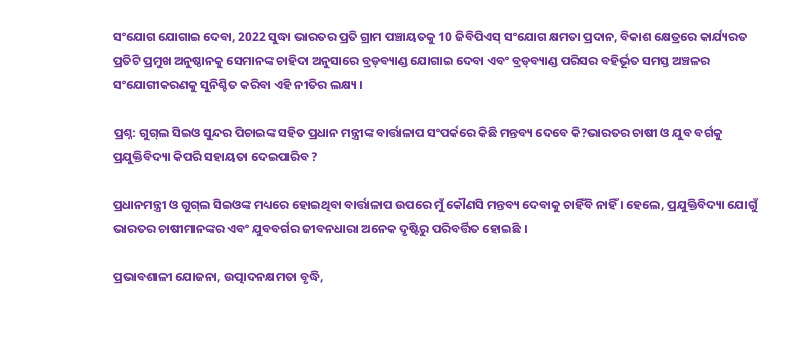ସଂଯୋଗ ଯୋଗାଇ ଦେବା, 2022 ସୁଦ୍ଧା ଭାରତର ପ୍ରତି ଗ୍ରାମ ପଞ୍ଚାୟତକୁ 10 ଜିବିପିଏସ୍‌ ସଂଯୋଗ କ୍ଷମତା ପ୍ରଦାନ, ବିକାଶ କ୍ଷେତ୍ରରେ କାର୍ଯ୍ୟରତ ପ୍ରତିଟି ପ୍ରମୁଖ ଅନୁଷ୍ଠାନକୁ ସେମାନଙ୍କ ଚାହିଦା ଅନୁସାରେ ବ୍ରଡ୍‌ବ୍ୟାଣ୍ଡ ଯୋଗାଇ ଦେବା ଏବଂ ବ୍ରଡ୍‌ବ୍ୟାଣ୍ଡ ପରିସର ବହିର୍ଭୂତ ସମସ୍ତ ଅଞ୍ଚଳର ସଂଯୋଗୀକରଣକୁ ସୁନିଶ୍ଚିତ କରିବା ଏହି ନୀତିର ଲକ୍ଷ୍ୟ ।

ପ୍ରଶ୍ନ: ଗୁଗ୍‌ଲ ସିଇଓ ସୁନ୍ଦର ପିଚାଇଙ୍କ ସହିତ ପ୍ରଧାନ ମନ୍ତ୍ରୀଙ୍କ ବାର୍ତ୍ତାଳାପ ସଂପର୍କରେ କିଛି ମନ୍ତବ୍ୟ ଦେବେ କି?ଭାରତର ଚାଷୀ ଓ ଯୁବ ବର୍ଗକୁ ପ୍ରଯୁକ୍ତିବିଦ୍ୟା କିପରି ସହାୟତା ଦେଇପାରିବ ?

ପ୍ରଧାନମନ୍ତ୍ରୀ ଓ ଗୁଗ୍‌ଲ ସିଇଓଙ୍କ ମଧ୍ୟରେ ହୋଇଥିବା ବାର୍ତ୍ତାଳାପ ଉପରେ ମୁଁ କୌଣସି ମନ୍ତବ୍ୟ ଦେବାକୁ ଚାହିଁବି ନାହିଁ । ହେଲେ, ପ୍ରଯୁକ୍ତିବିଦ୍ୟା ଯୋଗୁଁ ଭାରତର ଚାଷୀମାନଙ୍କର ଏବଂ ଯୁବବର୍ଗର ଜୀବନଧାରା ଅନେକ ଦୃଷ୍ଟିରୁ ପରିବର୍ତ୍ତିତ ହୋଇଛି ।

ପ୍ରଭାବଶାଳୀ ଯୋଜନା, ଉତ୍ପାଦନକ୍ଷମତା ବୃଦ୍ଧି,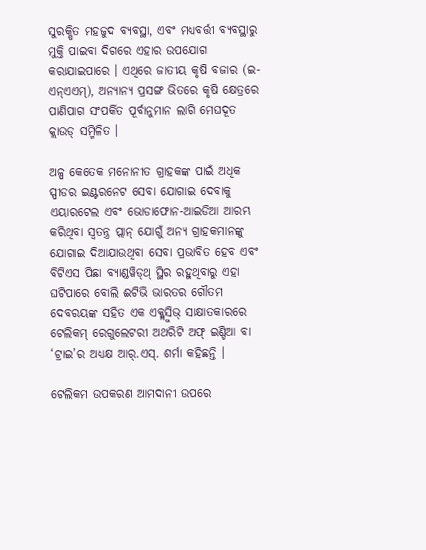ସୁରକ୍ଷିତ ମହଜୁଦ ବ୍ୟବସ୍ଥା, ଏବଂ ମଧ୍ୟବର୍ତ୍ତୀ ବ୍ୟବସ୍ଥାରୁ ମୁକ୍ତି ପାଇବା ଦିଗରେ ଏହାର ଉପଯୋଗ କରାଯାଇପାରେ । ଏଥିରେ ଜାତୀୟ କୃଷି ବଜାର (ଇ-ଏନ୍‌ଏଏମ୍‌), ଅନ୍ୟାନ୍ୟ ପ୍ରସଙ୍ଗ ଭିତରେ କୃଷି କ୍ଷେତ୍ରରେ ପାଣିପାଗ ସଂପର୍କିତ ପୂର୍ବାନୁମାନ ଲାଗି ମେଘଦୂତ କ୍ଲାଉଡ୍‌ ସମ୍ମିଳିତ ।

ଅଳ୍ପ କେତେକ ମନୋନୀତ ଗ୍ରାହକଙ୍କ ପାଇଁ ଅଧିକ ସ୍ପୀଡର ଇଣ୍ଟରନେଟ ସେବା ଯୋଗାଇ ଦେବାକୁ ଏୟାରଟେଲ ଏବଂ ଭୋଡାଫୋନ‌-ଆଇଡିଆ ଆରମ୍ଭ କରିଥିବା ସ୍ବତନ୍ତ୍ର ପ୍ଲାନ୍‌ ଯୋଗୁଁ ଅନ୍ୟ ଗ୍ରାହକମାନଙ୍କୁ ଯୋଗାଇ ଦିଆଯାଉଥିବା ସେବା ପ୍ରଭାବିତ ହେବ ଏବଂ ବିଟିଏସ ପିଛା ବ୍ୟାଣ୍ଡୱିଡ୍‌ଥ୍‌ ସ୍ଥିର ରହୁଥିବାରୁ ଏହା ଘଟିପାରେ ବୋଲି ଈଟିଭି ଭାରତର ଗୌତମ ଦେବରୟଙ୍କ ସହିତ ଏକ ଏକ୍କ୍ଲୁସିଭ୍‌ ସାକ୍ଷାତକାରରେ ଟେଲିକମ୍‌ ରେଗୁଲେଟରୀ ଅଥରିଟି ଅଫ୍‌ ଇଣ୍ଡିଆ ବା ‘ଟ୍ରାଇ’ର ଅଧ୍ୟକ୍ଷ ଆର୍‌.ଏସ୍‌. ଶର୍ମା କହିଛନ୍ତି ।

ଟେଲିକମ ଉପକରଣ ଆମଦାନୀ ଉପରେ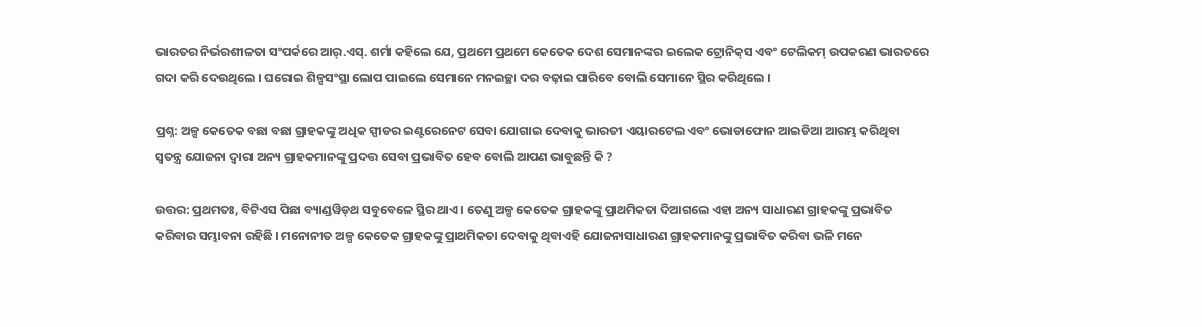ଭାରତର ନିର୍ଭରଶୀଳତା ସଂପର୍କରେ ଆର୍‌.ଏସ୍‌. ଶର୍ମା କହିଲେ ଯେ, ପ୍ରଥମେ ପ୍ରଥମେ କେତେକ ଦେଶ ସେମାନଙ୍କର ଇଲେକ ଟ୍ରୋନିକ୍‌ସ ଏବଂ ଟେଲିକମ୍‌ ଉପକରଣ ଭାରତରେ ଗଦା କରି ଦେଉଥିଲେ । ଘରୋଇ ଶିଳ୍ପସଂସ୍ଥା ଲୋପ ପାଇଲେ ସେମାନେ ମନଇଚ୍ଛା ଦର ବଢ଼ାଇ ପାରିବେ ବୋଲି ସେମାନେ ସ୍ଥିର କରିଥିଲେ ।

ପ୍ରଶ୍ନ: ଅଳ୍ପ କେତେକ ବଛା ବଛା ଗ୍ରାହକଙ୍କୁ ଅଧିକ ସ୍ପୀଡର ଇଣ୍ଟରେନେଟ ସେବା ଯୋଗାଇ ଦେବାକୁ ଭାରତୀ ଏୟାରଟେଲ ଏବଂ ଭୋଡାଫୋନ ଆଇଡିଆ ଆରମ୍ଭ କରିଥିବା ସ୍ବତନ୍ତ୍ର ଯୋଜନା ଦ୍ବାରା ଅନ୍ୟ ଗ୍ରାହକମାନଙ୍କୁ ପ୍ରଦତ୍ତ ସେବା ପ୍ରଭାବିତ ହେବ ବୋଲି ଆପଣ ଭାବୁଛନ୍ତି କି ?

ଉତ୍ତର: ପ୍ରଥମତଃ, ବିଟିଏସ ପିଛା ବ୍ୟାଣ୍ଡୱିଡ୍‌ଥ ସବୁବେଳେ ସ୍ଥିର ଥାଏ । ତେଣୁ ଅଳ୍ପ କେତେକ ଗ୍ରାହକଙ୍କୁ ପ୍ରାଥମିକତା ଦିଆଗଲେ ଏହା ଅନ୍ୟ ସାଧାରଣ ଗ୍ରାହକଙ୍କୁ ପ୍ରଭାବିତ କରିବାର ସମ୍ଭାବନା ରହିଛି । ମନୋନୀତ ଅଳ୍ପ କେତେକ ଗ୍ରାହକଙ୍କୁ ପ୍ରାଥମିକତା ଦେବାକୁ ଥିବାଏହି ଯୋଜନାସାଧାରଣ ଗ୍ରାହକମାନଙ୍କୁ ପ୍ରଭାବିତ କରିବା ଭଳି ମନେ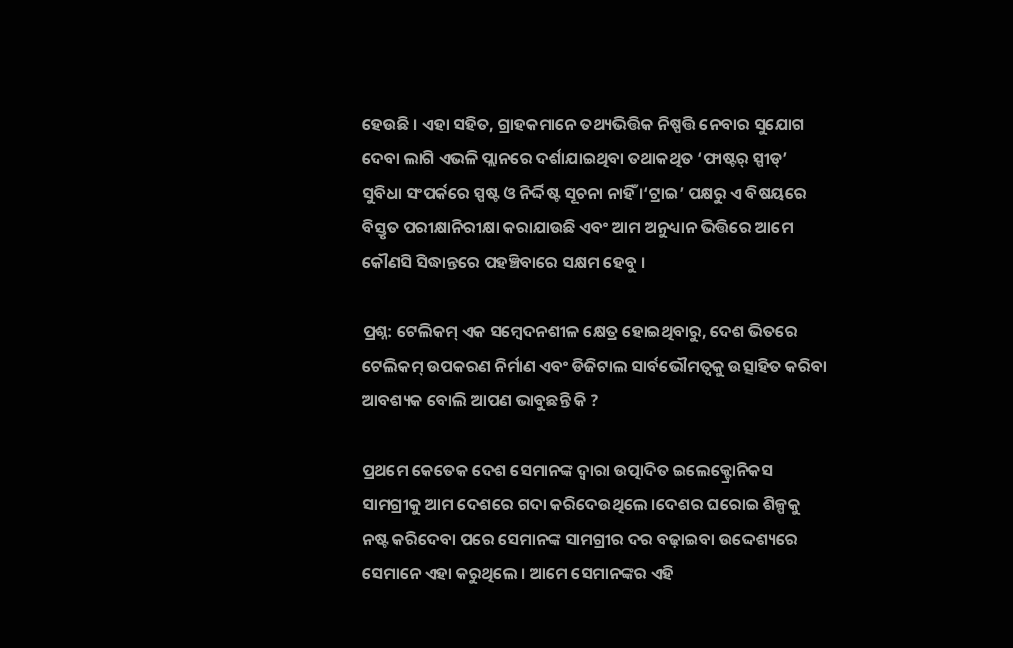ହେଉଛି । ଏହା ସହିତ, ଗ୍ରାହକମାନେ ତଥ୍ୟଭିତ୍ତିକ ନିଷ୍ପତ୍ତି ନେବାର ସୁଯୋଗ ଦେବା ଲାଗି ଏଭଳି ପ୍ଲାନରେ ଦର୍ଶାଯାଇଥିବା ତଥାକଥିତ ‘ଫାଷ୍ଟର୍‌ ସ୍ପୀଡ୍‌’ ସୁବିଧା ସଂପର୍କରେ ସ୍ପଷ୍ଟ ଓ ନିର୍ଦ୍ଦିଷ୍ଟ ସୂଚନା ନାହିଁ ।‘ଟ୍ରାଇ’ ପକ୍ଷରୁ ଏ ବିଷୟରେ ବିସ୍ତୃତ ପରୀକ୍ଷାନିରୀକ୍ଷା କରାଯାଉଛି ଏବଂ ଆମ ଅନୁଧ୍ୟାନ ଭିତ୍ତିରେ ଆମେ କୌଣସି ସିଦ୍ଧାନ୍ତରେ ପହଞ୍ଚିବାରେ ସକ୍ଷମ ହେବୁ ।

ପ୍ରଶ୍ନ: ଟେଲିକମ୍‌ ଏକ ସମ୍ବେଦନଶୀଳ କ୍ଷେତ୍ର ହୋଇଥିବାରୁ, ଦେଶ ଭିତରେ ଟେଲିକମ୍‌ ଉପକରଣ ନିର୍ମାଣ ଏବଂ ଡିଜିଟାଲ ସାର୍ବଭୌମତ୍ବକୁ ଉତ୍ସାହିତ କରିବା ଆବଶ୍ୟକ ବୋଲି ଆପଣ ଭାବୁଛନ୍ତି କି ?

ପ୍ରଥମେ କେତେକ ଦେଶ ସେମାନଙ୍କ ଦ୍ବାରା ଉତ୍ପାଦିତ ଇଲେକ୍ଟ୍ରୋନିକସ ସାମଗ୍ରୀକୁ ଆମ ଦେଶରେ ଗଦା କରିଦେଉଥିଲେ ।ଦେଶର ଘରୋଇ ଶିଳ୍ପକୁ ନଷ୍ଟ କରିଦେବା ପରେ ସେମାନଙ୍କ ସାମଗ୍ରୀର ଦର ବଢ଼ାଇବା ଉଦ୍ଦେଶ୍ୟରେ ସେମାନେ ଏହା କରୁଥିଲେ । ଆମେ ସେମାନଙ୍କର ଏହି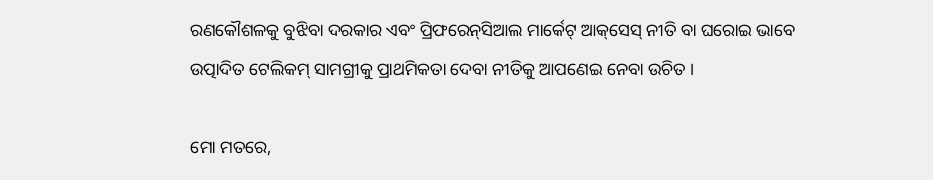ରଣକୌଶଳକୁ ବୁଝିବା ଦରକାର ଏବଂ ପ୍ରିଫରେନ୍‌ସିଆଲ ମାର୍କେଟ୍‌ ଆକ୍‌ସେସ୍‌ ନୀତି ବା ଘରୋଇ ଭାବେ ଉତ୍ପାଦିତ ଟେଲିକମ୍‌ ସାମଗ୍ରୀକୁ ପ୍ରାଥମିକତା ଦେବା ନୀତିକୁ ଆପଣେଇ ନେବା ଉଚିତ ।

ମୋ ମତରେ,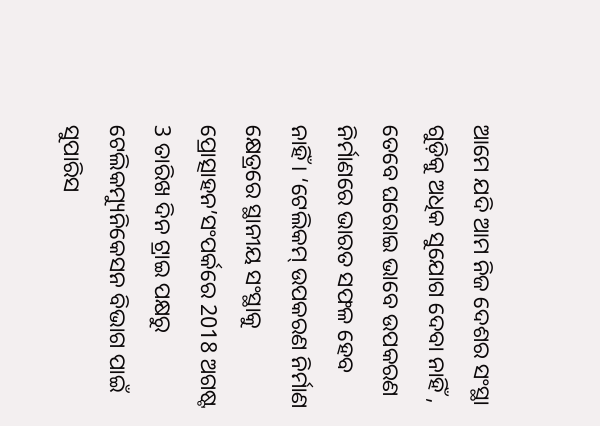ଆମେ ଯଦି ଆମ ନିଜ ଦେଶର ସଂସ୍ଥା ଗୁଡ଼ିକୁ ଅଧିକ ସୁଯୋଗ ଦେବା ନାହିଁ , ତେବେ ଘରୋଇ ଭାବେ ଉପକରଣ ନିର୍ମାଣରେ ଭାରତ ସଫଳ ହେବ ନାହିଁ । ‘ଟେଲିକମ୍‌ ଉପକରଣ ନିର୍ମାଣ କ୍ଷେତ୍ରରେ ସ୍ଥାନୀୟ ସଂସ୍ଥାକୁ ପ୍ରୋତ୍ସାହନ’ସଂପର୍କରେ 2018 ଅଗଷ୍ଟ 3 ତାରିଖ ଦିନ ଟ୍ରାଇ ପକ୍ଷରୁ ଟେଲିକମ୍ୟୁନିକେସନ ବିଭାଗ ପାଇଁ ସୁପାରିସ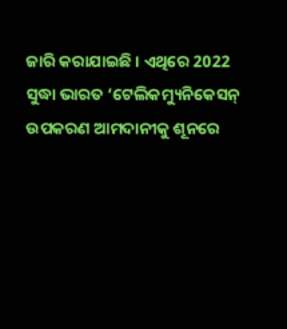ଜାରି କରାଯାଇଛି । ଏଥିରେ 2022 ସୁଦ୍ଧା ଭାରତ ‘ଟେଲିକମ୍ୟୁନିକେସନ୍‌ ଉପକରଣ ଆମଦାନୀକୁ ଶୂନରେ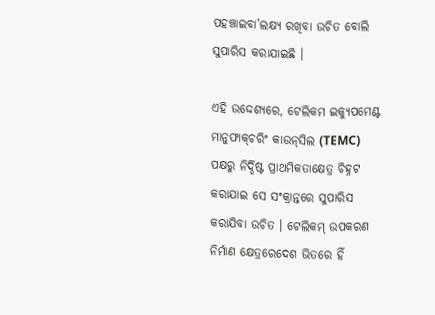ପହଞ୍ଚାଇବା’ଲକ୍ଷ୍ୟ ରଖିବା ଉଚିତ ବୋଲି ସୁପାରିସ କରାଯାଇଛି ।

ଏହି ଉଦ୍ଦେଶ୍ୟରେ, ଟେଲିକମ ଇକ୍ୟୁପମେଣ୍ଟ ମାନୁଫାକ୍‌ଚରିଂ କାଉନ୍‌ସିଲ (TEMC) ପକ୍ଷରୁ ନିର୍ଦ୍ଦିଷ୍ଟ ପ୍ରାଥମିକତାକ୍ଷେତ୍ର ଚିହ୍ନଟ କରାଯାଇ ସେ ସଂକ୍ରାନ୍ତରେ ସୁପାରିସ କରାଯିବା ଉଚିତ । ଟେଲିକମ୍‌ ଉପକରଣ ନିର୍ମାଣ କ୍ଷେତ୍ରରେଦେଶ ଭିତରେ ହିଁ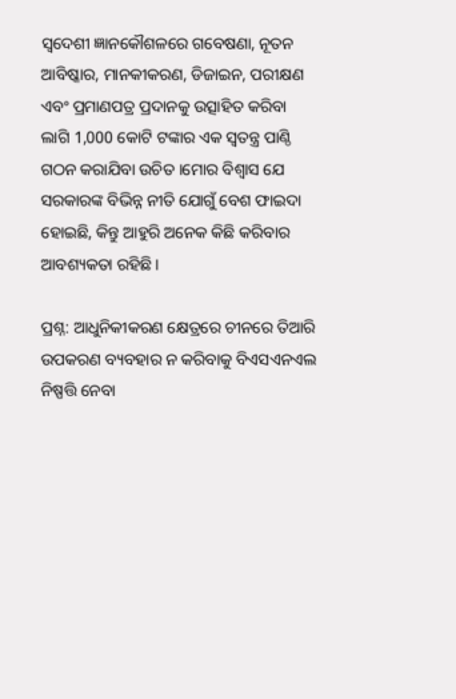ସ୍ବଦେଶୀ ଜ୍ଞାନକୌଶଳରେ ଗବେଷଣା, ନୂତନ ଆବିଷ୍କାର, ମାନକୀକରଣ, ଡିଜାଇନ, ପରୀକ୍ଷଣ ଏବଂ ପ୍ରମାଣପତ୍ର ପ୍ରଦାନକୁ ଉତ୍ସାହିତ କରିବା ଲାଗି 1,000 କୋଟି ଟଙ୍କାର ଏକ ସ୍ବତନ୍ତ୍ର ପାଣ୍ଠି ଗଠନ କରାଯିବା ଉଚିତ ।ମୋର ବିଶ୍ବାସ ଯେ ସରକାରଙ୍କ ବିଭିନ୍ନ ନୀତି ଯୋଗୁଁ ବେଶ ଫାଇଦା ହୋଇଛି, କିନ୍ତୁ ଆହୁରି ଅନେକ କିଛି କରିବାର ଆବଶ୍ୟକତା ରହିଛି ।

ପ୍ରଶ୍ନ: ଆଧୁନିକୀକରଣ କ୍ଷେତ୍ରରେ ଚୀନରେ ତିଆରି ଉପକରଣ ବ୍ୟବହାର ନ କରିବାକୁ ବିଏସଏନଏଲ ନିଷ୍ପତ୍ତି ନେବା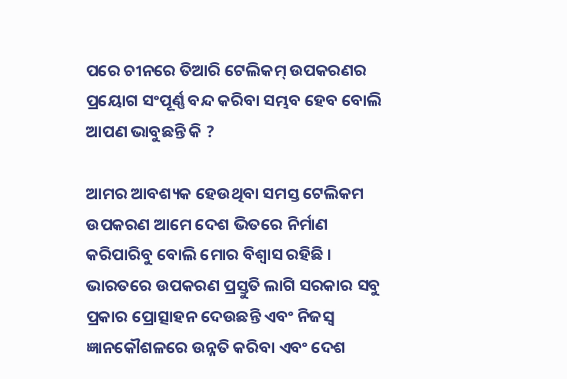ପରେ ଚୀନରେ ତିଆରି ଟେଲିକମ୍‌ ଉପକରଣର ପ୍ରୟୋଗ ସଂପୂର୍ଣ୍ଣ ବନ୍ଦ କରିବା ସମ୍ଭବ ହେବ ବୋଲି ଆପଣ ଭାବୁଛନ୍ତି କି ?

ଆମର ଆବଶ୍ୟକ ହେଉଥିବା ସମସ୍ତ ଟେଲିକମ ଉପକରଣ ଆମେ ଦେଶ ଭିତରେ ନିର୍ମାଣ କରିପାରିବୁ ବୋଲି ମୋର ବିଶ୍ବାସ ରହିଛି । ଭାରତରେ ଉପକରଣ ପ୍ରସ୍ତୁତି ଲାଗି ସରକାର ସବୁ ପ୍ରକାର ପ୍ରୋତ୍ସାହନ ଦେଉଛନ୍ତି ଏବଂ ନିଜସ୍ବ ଜ୍ଞାନକୌଶଳରେ ଉନ୍ନତି କରିବା ଏବଂ ଦେଶ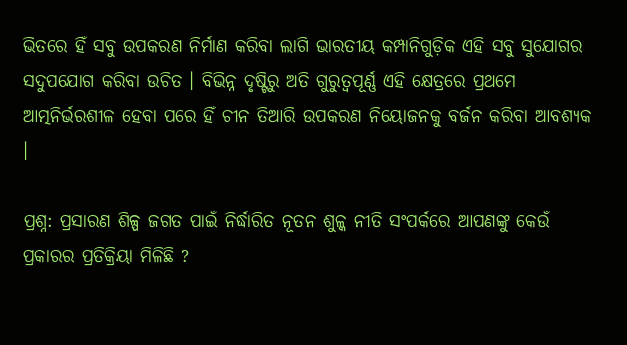ଭିତରେ ହିଁ ସବୁ ଉପକରଣ ନିର୍ମାଣ କରିବା ଲାଗି ଭାରତୀୟ କମ୍ପାନିଗୁଡ଼ିକ ଏହି ସବୁ ସୁଯୋଗର ସଦୁପଯୋଗ କରିବା ଉଚିତ । ବିଭିନ୍ନ ଦୃଷ୍ଟିରୁ ଅତି ଗୁରୁତ୍ବପୂର୍ଣ୍ଣ ଏହି କ୍ଷେତ୍ରରେ ପ୍ରଥମେ ଆତ୍ମନିର୍ଭରଶୀଳ ହେବା ପରେ ହିଁ ଚୀନ ତିଆରି ଉପକରଣ ନିୟୋଜନକୁ ବର୍ଜନ କରିବା ଆବଶ୍ୟକ ।

ପ୍ରଶ୍ନ: ପ୍ରସାରଣ ଶିଳ୍ପ ଜଗତ ପାଇଁ ନିର୍ଦ୍ଧାରିତ ନୂତନ ଶୁଳ୍କ ନୀତି ସଂପର୍କରେ ଆପଣଙ୍କୁ କେଉଁ ପ୍ରକାରର ପ୍ରତିକ୍ରିୟା ମିଳିଛି ?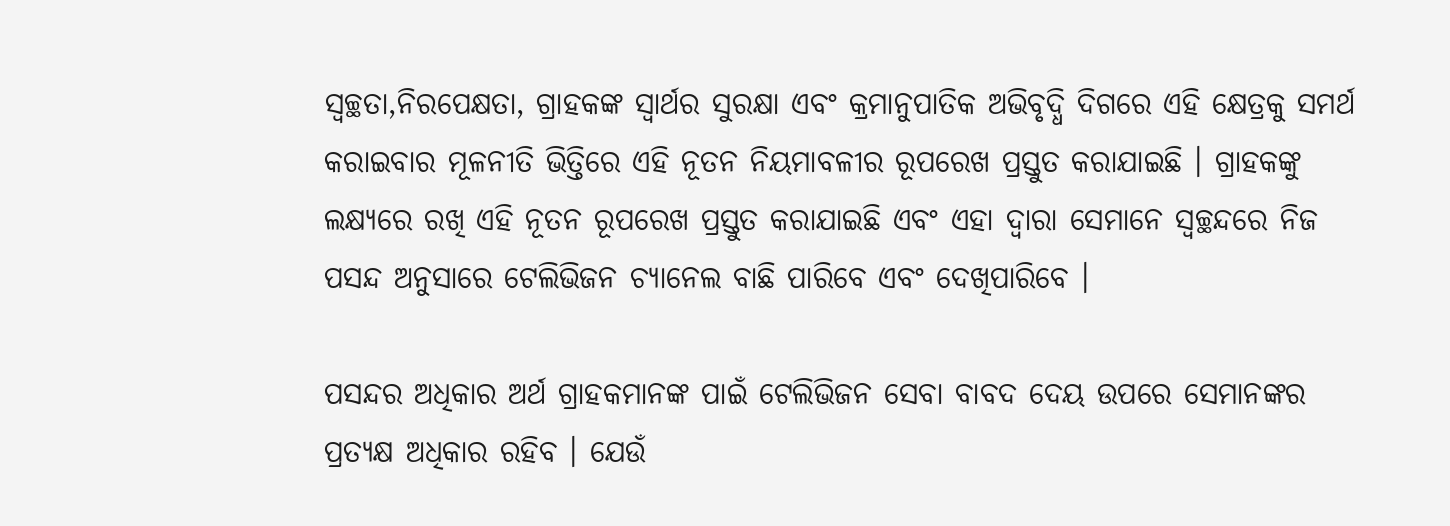ସ୍ବଚ୍ଛତା,ନିରପେକ୍ଷତା, ଗ୍ରାହକଙ୍କ ସ୍ବାର୍ଥର ସୁରକ୍ଷା ଏବଂ କ୍ରମାନୁପାତିକ ଅଭିବୃଦ୍ଧି ଦିଗରେ ଏହି କ୍ଷେତ୍ରକୁ ସମର୍ଥ କରାଇବାର ମୂଳନୀତି ଭିତ୍ତିରେ ଏହି ନୂତନ ନିୟମାବଳୀର ରୂପରେଖ ପ୍ରସ୍ତୁତ କରାଯାଇଛି । ଗ୍ରାହକଙ୍କୁ ଲକ୍ଷ୍ୟରେ ରଖି ଏହି ନୂତନ ରୂପରେଖ ପ୍ରସ୍ତୁତ କରାଯାଇଛି ଏବଂ ଏହା ଦ୍ବାରା ସେମାନେ ସ୍ବଚ୍ଛନ୍ଦରେ ନିଜ ପସନ୍ଦ ଅନୁସାରେ ଟେଲିଭିଜନ ଚ୍ୟାନେଲ ବାଛି ପାରିବେ ଏବଂ ଦେଖିପାରିବେ ।

ପସନ୍ଦର ଅଧିକାର ଅର୍ଥ ଗ୍ରାହକମାନଙ୍କ ପାଇଁ ଟେଲିଭିଜନ ସେବା ବାବଦ ଦେୟ ଉପରେ ସେମାନଙ୍କର ପ୍ରତ୍ୟକ୍ଷ ଅଧିକାର ରହିବ । ଯେଉଁ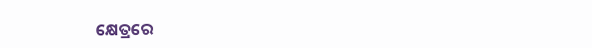କ୍ଷେତ୍ରରେ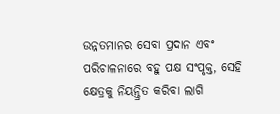ଉନ୍ନତମାନର ସେବା ପ୍ରଦାନ ଏବଂ ପରିଚାଳନାରେ ବହୁ ପକ୍ଷ ସଂପୃକ୍ତ, ସେହି କ୍ଷେତ୍ରକୁ ନିୟନ୍ତ୍ରିତ କରିବା ଲାଗି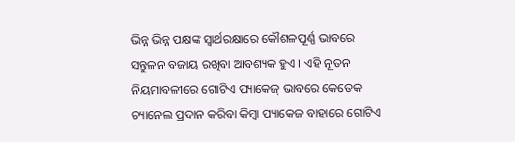ଭିନ୍ନ ଭିନ୍ନ ପକ୍ଷଙ୍କ ସ୍ବାର୍ଥରକ୍ଷାରେ କୌଶଳପୂର୍ଣ୍ଣ ଭାବରେ ସନ୍ତୁଳନ ବଜାୟ ରଖିବା ଆବଶ୍ୟକ ହୁଏ । ଏହି ନୂତନ ନିୟମାବଳୀରେ ଗୋଟିଏ ପ୍ୟାକେଜ୍‌ ଭାବରେ କେତେକ ଚ୍ୟାନେଲ ପ୍ରଦାନ କରିବା କିମ୍ବା ପ୍ୟାକେଜ ବାହାରେ ଗୋଟିଏ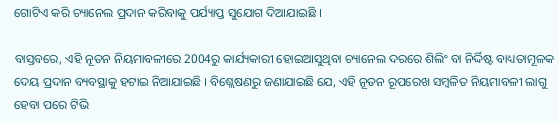ଗୋଟିଏ କରି ଚ୍ୟାନେଲ ପ୍ରଦାନ କରିବାକୁ ପର୍ଯ୍ୟାପ୍ତ ସୁଯୋଗ ଦିଆଯାଇଛି ।

ବାସ୍ତବରେ, ଏହି ନୂତନ ନିୟମାବଳୀରେ 2004ରୁ କାର୍ଯ୍ୟକାରୀ ହୋଇଆସୁଥିବା ଚ୍ୟାନେଲ ଦରରେ ଶିଲିଂ ବା ନିର୍ଦ୍ଦିଷ୍ଟ ବାଧ୍ୟତାମୂଳକ ଦେୟ ପ୍ରଦାନ ବ୍ୟବସ୍ଥାକୁ ହଟାଇ ନିଆଯାଇଛି । ବିଶ୍ଲେଷଣରୁ ଜଣାଯାଇଛି ଯେ, ଏହି ନୂତନ ରୂପରେଖ ସମ୍ବଳିତ ନିୟମାବଳୀ ଲାଗୁ ହେବା ପରେ ଟିଭି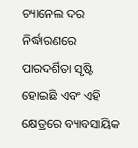ଚ୍ୟାନେଲ ଦର ନିର୍ଦ୍ଧାରଣରେ ପାରଦର୍ଶିତା ସୃଷ୍ଟି ହୋଇଛି ଏବଂ ଏହି କ୍ଷେତ୍ରରେ ବ୍ୟାବସାୟିକ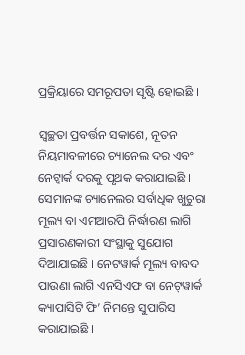ପ୍ରକ୍ରିୟାରେ ସମରୂପତା ସୃଷ୍ଟି ହୋଇଛି ।

ସ୍ବଚ୍ଛତା ପ୍ରବର୍ତ୍ତନ ସକାଶେ, ନୂତନ ନିୟମାବଳୀରେ ଚ୍ୟାନେଲ ଦର ଏବଂ ନେଟ୍ୱାର୍କ ଦରକୁ ପୃଥକ କରାଯାଇଛି । ସେମାନଙ୍କ ଚ୍ୟାନେଲର ସର୍ବାଧିକ ଖୁଚୁରା ମୂଲ୍ୟ ବା ଏମଆରପି ନିର୍ଦ୍ଧାରଣ ଲାଗି ପ୍ରସାରଣକାରୀ ସଂସ୍ଥାକୁ ସୁଯୋଗ ଦିଆଯାଇଛି । ନେଟୱାର୍କ ମୂଲ୍ୟ ବାବଦ ପାଉଣା ଲାଗି ଏନସିଏଫ ବା ନେଟ୍‌ୱାର୍କ କ୍ୟାପାସିଟି ଫି’ ନିମନ୍ତେ ସୁପାରିସ କରାଯାଇଛି ।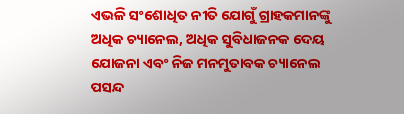ଏଭଳି ସଂଶୋଧିତ ନୀତି ଯୋଗୁଁ ଗ୍ରାହକମାନଙ୍କୁ ଅଧିକ ଚ୍ୟାନେଲ, ଅଧିକ ସୁବିଧାଜନକ ଦେୟ ଯୋଜନା ଏବଂ ନିଜ ମନମୁତାବକ ଚ୍ୟାନେଲ ପସନ୍ଦ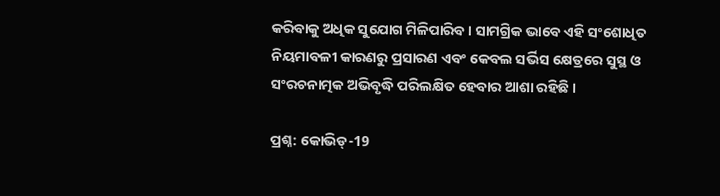କରିବାକୁ ଅଧିକ ସୁଯୋଗ ମିଳିପାରିବ । ସାମଗ୍ରିକ ଭାବେ ଏହି ସଂଶୋଧିତ ନିୟମାବଳୀ କାରଣରୁ ପ୍ରସାରଣ ଏବଂ କେବଲ ସର୍ଭିସ କ୍ଷେତ୍ରରେ ସୁସ୍ଥ ଓ ସଂରଚନାତ୍ମକ ଅଭିବୃଦ୍ଧି ପରିଲକ୍ଷିତ ହେବାର ଆଶା ରହିଛି ।

ପ୍ରଶ୍ନ: କୋଭିଡ୍‌-19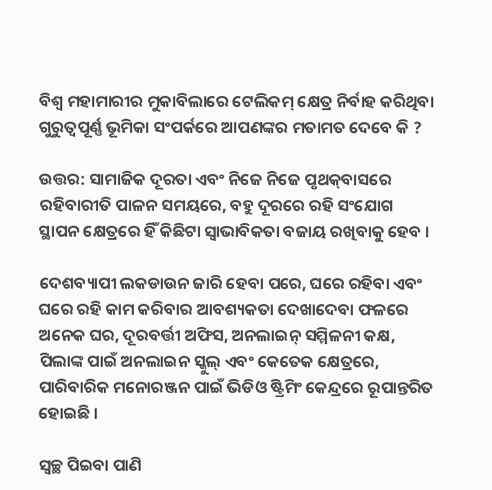ବିଶ୍ବ ମହାମାରୀର ମୁକାବିଲାରେ ଟେଲିକମ୍‌ କ୍ଷେତ୍ର ନିର୍ବାହ କରିଥିବା ଗୁରୁତ୍ବପୂର୍ଣ୍ଣ ଭୂମିକା ସଂପର୍କରେ ଆପଣଙ୍କର ମତାମତ ଦେବେ କି ?

ଉତ୍ତର: ସାମାଜିକ ଦୂରତା ଏବଂ ନିଜେ ନିଜେ ପୃଥକ୍‌ବାସରେ ରହିବାରୀତି ପାଳନ ସମୟରେ, ବହୁ ଦୂରରେ ରହି ସଂଯୋଗ ସ୍ଥାପନ କ୍ଷେତ୍ରରେ ହିଁ କିଛିଟା ସ୍ବାଭାବିକତା ବଜାୟ ରଖିବାକୁ ହେବ ।

ଦେଶବ୍ୟାପୀ ଲକଡାଉନ ଜାରି ହେବା ପରେ, ଘରେ ରହିବା ଏବଂ ଘରେ ରହି କାମ କରିବାର ଆବଶ୍ୟକତା ଦେଖାଦେବା ଫଳରେ ଅନେକ ଘର, ଦୂରବର୍ତ୍ତୀ ଅଫିସ‌, ଅନଲାଇନ୍‌ ସମ୍ମିଳନୀ କକ୍ଷ, ପିଲାଙ୍କ ପାଇଁ ଅନଲାଇନ ସ୍କୁଲ୍‌ ଏବଂ କେତେକ କ୍ଷେତ୍ରରେ, ପାରିବାରିକ ମନୋରଞ୍ଜନ ପାଇଁ ଭିଡିଓ ଷ୍ଟ୍ରିମିଂ କେନ୍ଦ୍ରରେ ରୂପାନ୍ତରିତ ହୋଇଛି ।

ସ୍ବଚ୍ଛ ପିଇବା ପାଣି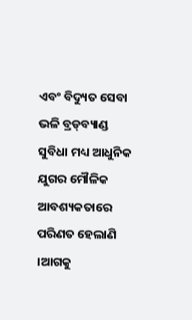ଏବଂ ବିଦ୍ୟୁତ ସେବା ଭଳି ବ୍ରଡ୍‌ବ୍ୟାଣ୍ଡ ସୁବିଧା ମଧ୍ୟ ଆଧୁନିକ ଯୁଗର ମୌଳିକ ଆବଶ୍ୟକତାରେ ପରିଣତ ହେଲାଣି ।ଆଗକୁ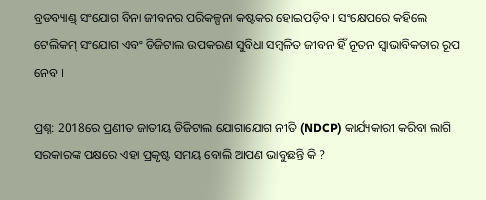ବ୍ରଡବ୍ୟାଣ୍ଡ୍‌ ସଂଯୋଗ ବିନା ଜୀବନର ପରିକଳ୍ପନା କଷ୍ଟକର ହୋଇପଡ଼ିବ । ସଂକ୍ଷେପରେ କହିଲେ ଟେଲିକମ୍‌ ସଂଯୋଗ ଏବଂ ଡିଜିଟାଲ ଉପକରଣ ସୁବିଧା ସମ୍ବଳିତ ଜୀବନ ହିଁ ନୂତନ ସ୍ବାଭାବିକତାର ରୂପ ନେବ ।

ପ୍ରଶ୍ନ: 2018ରେ ପ୍ରଣୀତ ଜାତୀୟ ଡିଜିଟାଲ ଯୋଗାଯୋଗ ନୀତି (NDCP) କାର୍ଯ୍ୟକାରୀ କରିବା ଲାଗି ସରକାରଙ୍କ ପକ୍ଷରେ ଏହା ପ୍ରକୃଷ୍ଟ ସମୟ ବୋଲି ଆପଣ ଭାବୁଛନ୍ତି କି ?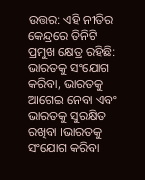ଉତ୍ତର: ଏହି ନୀତିର କେନ୍ଦ୍ରରେ ତିନିଟି ପ୍ରମୁଖ କ୍ଷେତ୍ର ରହିଛି: ଭାରତକୁ ସଂଯୋଗ କରିବା, ଭାରତକୁ ଆଗେଇ ନେବା ଏବଂ ଭାରତକୁ ସୁରକ୍ଷିତ ରଖିବା ।ଭାରତକୁ ସଂଯୋଗ କରିବା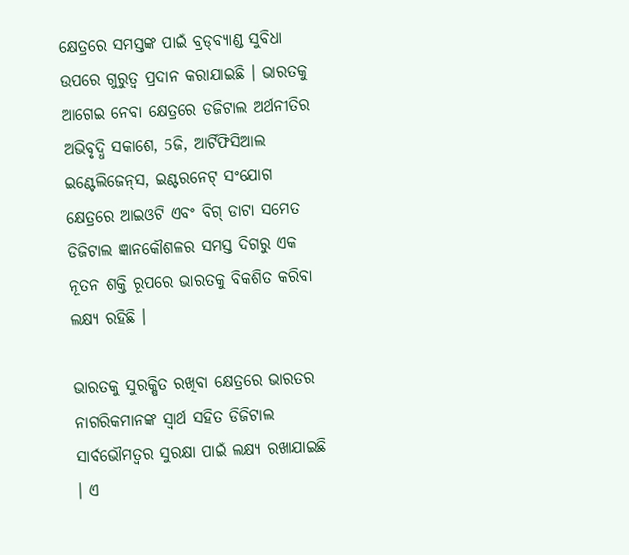କ୍ଷେତ୍ରରେ ସମସ୍ତଙ୍କ ପାଇଁ ବ୍ରଡ୍‌ବ୍ୟାଣ୍ଡ ସୁବିଧା ଉପରେ ଗୁରୁତ୍ବ ପ୍ରଦାନ କରାଯାଇଛି । ଭାରତକୁ ଆଗେଇ ନେବା କ୍ଷେତ୍ରରେ ଡଜିଟାଲ ଅର୍ଥନୀତିର ଅଭିବୃଦ୍ଧି ସକାଶେ, 5ଜି, ଆର୍ଟିଫିସିଆଲ ଇଣ୍ଟେଲିଜେନ୍‌ସ, ଇଣ୍ଟରନେଟ୍‌ ସଂଯୋଗ କ୍ଷେତ୍ରରେ ଆଇଓଟି ଏବଂ ବିଗ୍‌ ଡାଟା ସମେତ ଡିଜିଟାଲ ଜ୍ଞାନକୌଶଳର ସମସ୍ତ ଦିଗରୁ ଏକ ନୂତନ ଶକ୍ତି ରୂପରେ ଭାରତକୁ ବିକଶିତ କରିବା ଲକ୍ଷ୍ୟ ରହିଛି ।

ଭାରତକୁ ସୁରକ୍ଷିତ ରଖିବା କ୍ଷେତ୍ରରେ ଭାରତର ନାଗରିକମାନଙ୍କ ସ୍ବାର୍ଥ ସହିତ ଡିଜିଟାଲ ସାର୍ବଭୌମତ୍ବର ସୁରକ୍ଷା ପାଇଁ ଲକ୍ଷ୍ୟ ରଖାଯାଇଛି । ଏ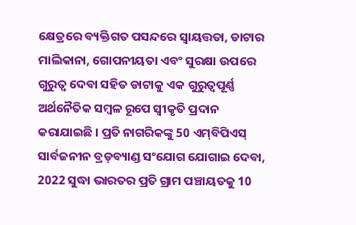କ୍ଷେତ୍ରରେ ବ୍ୟକ୍ତିଗତ ପସନ୍ଦରେ ସ୍ବାୟତ୍ତତା, ଡାଟାର ମାଲିକାନା, ଗୋପନୀୟତା ଏବଂ ସୁରକ୍ଷା ଉପରେ ଗୁରୁତ୍ବ ଦେବା ସହିତ ଡାଟାକୁ ଏକ ଗୁରୁତ୍ବପୂର୍ଣ୍ଣ ଅର୍ଥନୈତିକ ସମ୍ବଳ ରୂପେ ସ୍ବୀକୃତି ପ୍ରଦାନ କରାଯାଇଛି । ପ୍ରତି ନାଗରିକଙ୍କୁ 50 ଏମ୍‌ବିପିଏସ୍‌ ସାର୍ବଜନୀନ ବ୍ରଡ୍‌ବ୍ୟାଣ୍ଡ ସଂଯୋଗ ଯୋଗାଇ ଦେବା, 2022 ସୁଦ୍ଧା ଭାରତର ପ୍ରତି ଗ୍ରାମ ପଞ୍ଚାୟତକୁ 10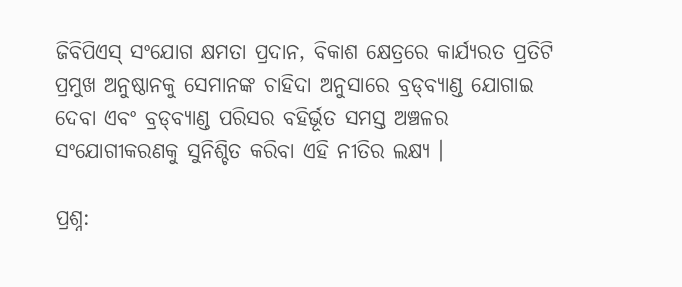ଜିବିପିଏସ୍‌ ସଂଯୋଗ କ୍ଷମତା ପ୍ରଦାନ, ବିକାଶ କ୍ଷେତ୍ରରେ କାର୍ଯ୍ୟରତ ପ୍ରତିଟି ପ୍ରମୁଖ ଅନୁଷ୍ଠାନକୁ ସେମାନଙ୍କ ଚାହିଦା ଅନୁସାରେ ବ୍ରଡ୍‌ବ୍ୟାଣ୍ଡ ଯୋଗାଇ ଦେବା ଏବଂ ବ୍ରଡ୍‌ବ୍ୟାଣ୍ଡ ପରିସର ବହିର୍ଭୂତ ସମସ୍ତ ଅଞ୍ଚଳର ସଂଯୋଗୀକରଣକୁ ସୁନିଶ୍ଚିତ କରିବା ଏହି ନୀତିର ଲକ୍ଷ୍ୟ ।

ପ୍ରଶ୍ନ: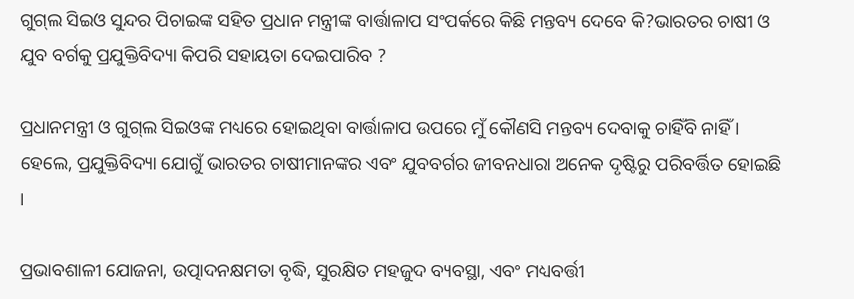ଗୁଗ୍‌ଲ ସିଇଓ ସୁନ୍ଦର ପିଚାଇଙ୍କ ସହିତ ପ୍ରଧାନ ମନ୍ତ୍ରୀଙ୍କ ବାର୍ତ୍ତାଳାପ ସଂପର୍କରେ କିଛି ମନ୍ତବ୍ୟ ଦେବେ କି?ଭାରତର ଚାଷୀ ଓ ଯୁବ ବର୍ଗକୁ ପ୍ରଯୁକ୍ତିବିଦ୍ୟା କିପରି ସହାୟତା ଦେଇପାରିବ ?

ପ୍ରଧାନମନ୍ତ୍ରୀ ଓ ଗୁଗ୍‌ଲ ସିଇଓଙ୍କ ମଧ୍ୟରେ ହୋଇଥିବା ବାର୍ତ୍ତାଳାପ ଉପରେ ମୁଁ କୌଣସି ମନ୍ତବ୍ୟ ଦେବାକୁ ଚାହିଁବି ନାହିଁ । ହେଲେ, ପ୍ରଯୁକ୍ତିବିଦ୍ୟା ଯୋଗୁଁ ଭାରତର ଚାଷୀମାନଙ୍କର ଏବଂ ଯୁବବର୍ଗର ଜୀବନଧାରା ଅନେକ ଦୃଷ୍ଟିରୁ ପରିବର୍ତ୍ତିତ ହୋଇଛି ।

ପ୍ରଭାବଶାଳୀ ଯୋଜନା, ଉତ୍ପାଦନକ୍ଷମତା ବୃଦ୍ଧି, ସୁରକ୍ଷିତ ମହଜୁଦ ବ୍ୟବସ୍ଥା, ଏବଂ ମଧ୍ୟବର୍ତ୍ତୀ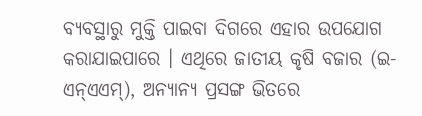ବ୍ୟବସ୍ଥାରୁ ମୁକ୍ତି ପାଇବା ଦିଗରେ ଏହାର ଉପଯୋଗ କରାଯାଇପାରେ । ଏଥିରେ ଜାତୀୟ କୃଷି ବଜାର (ଇ-ଏନ୍‌ଏଏମ୍‌), ଅନ୍ୟାନ୍ୟ ପ୍ରସଙ୍ଗ ଭିତରେ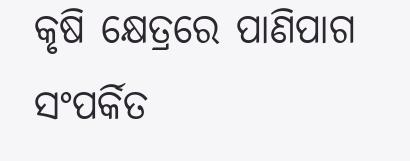କୃଷି କ୍ଷେତ୍ରରେ ପାଣିପାଗ ସଂପର୍କିତ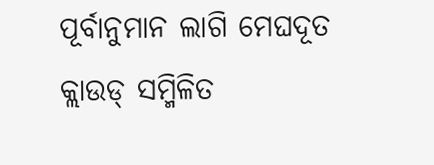ପୂର୍ବାନୁମାନ ଲାଗି ମେଘଦୂତ କ୍ଲାଉଡ୍‌ ସମ୍ମିଳିତ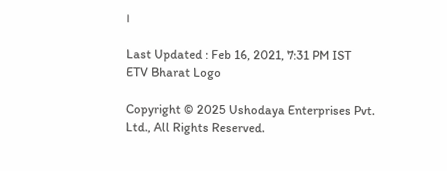।

Last Updated : Feb 16, 2021, 7:31 PM IST
ETV Bharat Logo

Copyright © 2025 Ushodaya Enterprises Pvt. Ltd., All Rights Reserved.